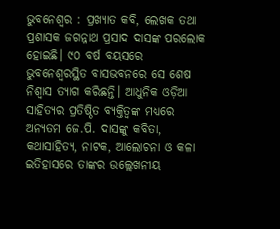ଭୁବନେଶ୍ୱର : ପ୍ରଖ୍ୟାତ କବି, ଲେଖକ ତଥା ପ୍ରଶାସକ ଜଗନ୍ନାଥ ପ୍ରସାଦ ଦାସଙ୍କ ପରଲୋକ ହୋଇଛି। ୯୦ ବର୍ଷ ବୟସରେ ଭୁବନେଶ୍ୱରସ୍ଥିତ ବାସଭବନରେ ସେ ଶେଷ ନିଶ୍ୱାସ ତ୍ୟାଗ କରିଛନ୍ତି। ଆଧୁନିକ ଓଡ଼ିଆ ସାହିତ୍ୟର ପ୍ରତିଷ୍ଠିତ ବ୍ୟକ୍ତିତ୍ୱଙ୍କ ମଧ୍ୟରେ ଅନ୍ୟତମ ଜେ.ପି. ଦାସଙ୍କୁ କବିତା, କଥାସାହିତ୍ୟ, ନାଟକ, ଆଲୋଚନା ଓ କଳା ଇତିହାସରେ ତାଙ୍କର ଉଲ୍ଲେଖନୀୟ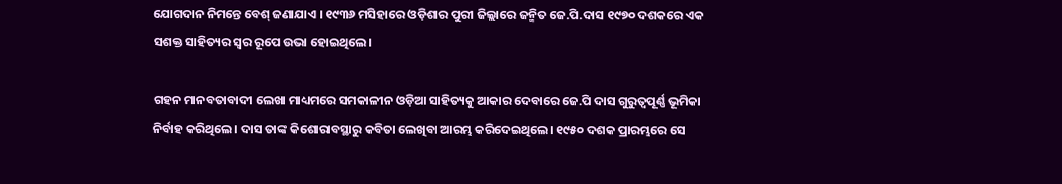ଯୋଗଦାନ ନିମନ୍ତେ ବେଶ୍ ଜଣାଯାଏ । ୧୯୩୬ ମସିହାରେ ଓଡ଼ିଶାର ପୁରୀ ଜିଲ୍ଲାରେ ଜନ୍ମିତ ଜେ.ପି.ଦାସ ୧୯୭୦ ଦଶକରେ ଏକ ସଶକ୍ତ ସାହିତ୍ୟର ସ୍ୱର ରୂପେ ଉଭା ହୋଇଥିଲେ।

ଗହନ ମାନବତାବାଦୀ ଲେଖା ମାଧ୍ୟମରେ ସମକାଳୀନ ଓଡ଼ିଆ ସାହିତ୍ୟକୁ ଆକାର ଦେବାରେ ଜେ.ପି ଦାସ ଗୁରୁତ୍ୱପୂର୍ଣ୍ଣ ଭୂମିକା ନିର୍ବାହ କରିଥିଲେ। ଦାସ ତାଙ୍କ କିଶୋରାବସ୍ଥାରୁ କବିତା ଲେଖିବା ଆରମ୍ଭ କରିଦେଇଥିଲେ। ୧୯୫୦ ଦଶକ ପ୍ରାରମ୍ଭରେ ସେ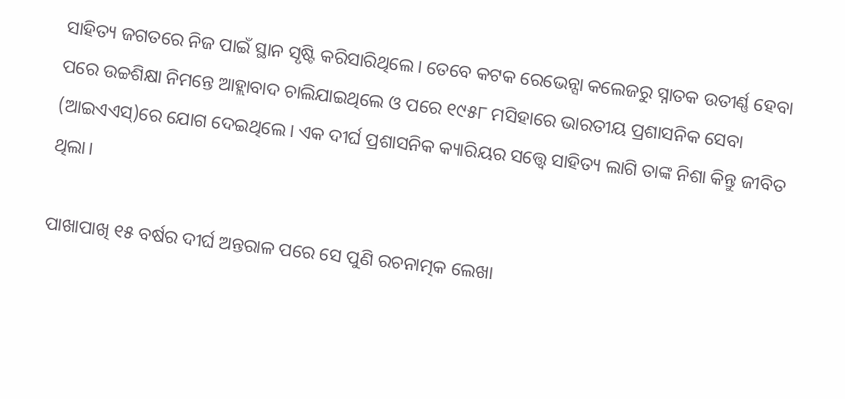ସାହିତ୍ୟ ଜଗତରେ ନିଜ ପାଇଁ ସ୍ଥାନ ସୃଷ୍ଟି କରିସାରିଥିଲେ। ତେବେ କଟକ ରେଭେନ୍ସା କଲେଜରୁ ସ୍ନାତକ ଉତୀର୍ଣ୍ଣ ହେବା ପରେ ଉଚ୍ଚଶିକ୍ଷା ନିମନ୍ତେ ଆହ୍ଲାବାଦ ଚାଲିଯାଇଥିଲେ ଓ ପରେ ୧୯୫୮ ମସିହାରେ ଭାରତୀୟ ପ୍ରଶାସନିକ ସେବା (ଆଇଏଏସ୍)ରେ ଯୋଗ ଦେଇଥିଲେ। ଏକ ଦୀର୍ଘ ପ୍ରଶାସନିକ କ୍ୟାରିୟର ସତ୍ତ୍ୱେ ସାହିତ୍ୟ ଲାଗି ତାଙ୍କ ନିଶା କିନ୍ତୁ ଜୀବିତ ଥିଲା।

ପାଖାପାଖି ୧୫ ବର୍ଷର ଦୀର୍ଘ ଅନ୍ତରାଳ ପରେ ସେ ପୁଣି ରଚନାତ୍ମକ ଲେଖା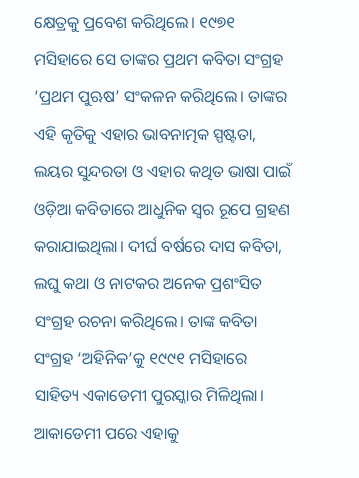କ୍ଷେତ୍ରକୁ ପ୍ରବେଶ କରିଥିଲେ। ୧୯୭୧ ମସିହାରେ ସେ ତାଙ୍କର ପ୍ରଥମ କବିତା ସଂଗ୍ରହ ‘ପ୍ରଥମ ପୁଋଷ’ ସଂକଳନ କରିଥିଲେ। ତାଙ୍କର ଏହି କୃତିକୁ ଏହାର ଭାବନାତ୍ମକ ସ୍ପଷ୍ଟତା, ଲୟର ସୁନ୍ଦରତା ଓ ଏହାର କଥିତ ଭାଷା ପାଇଁ ଓଡ଼ିଆ କବିତାରେ ଆଧୁନିକ ସ୍ୱର ରୂପେ ଗ୍ରହଣ କରାଯାଇଥିଲା। ଦୀର୍ଘ ବର୍ଷରେ ଦାସ କବିତା, ଲଘୁ କଥା ଓ ନାଟକର ଅନେକ ପ୍ରଶଂସିତ ସଂଗ୍ରହ ରଚନା କରିଥିଲେ। ତାଙ୍କ କବିତା ସଂଗ୍ରହ ‘ଅହିନିକ’କୁ ୧୯୯୧ ମସିହାରେ ସାହିତ୍ୟ ଏକାଡେମୀ ପୁରସ୍କାର ମିଳିଥିଲା। ଆକାଡେମୀ ପରେ ଏହାକୁ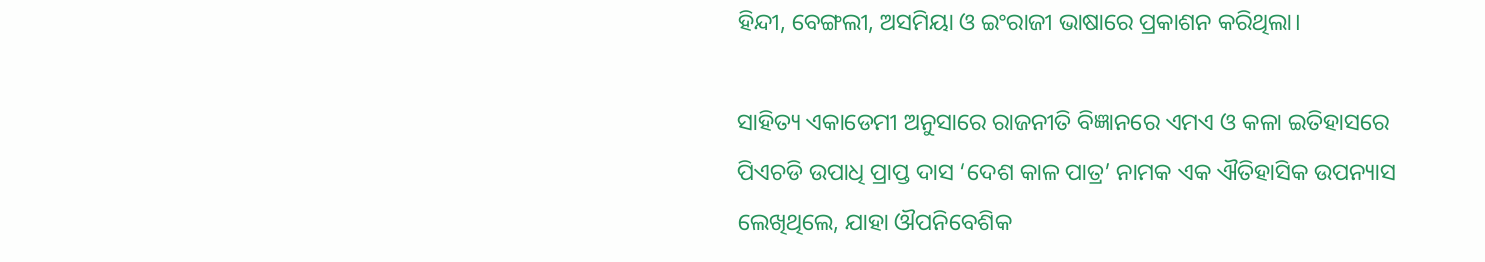ହିନ୍ଦୀ, ବେଙ୍ଗଲୀ, ଅସମିୟା ଓ ଇଂରାଜୀ ଭାଷାରେ ପ୍ରକାଶନ କରିଥିଲା।

ସାହିତ୍ୟ ଏକାଡେମୀ ଅନୁସାରେ ରାଜନୀତି ବିଜ୍ଞାନରେ ଏମଏ ଓ କଳା ଇତିହାସରେ ପିଏଚଡି ଉପାଧି ପ୍ରାପ୍ତ ଦାସ ‘ଦେଶ କାଳ ପାତ୍ର’ ନାମକ ଏକ ଐତିହାସିକ ଉପନ୍ୟାସ ଲେଖିଥିଲେ, ଯାହା ଔପନିବେଶିକ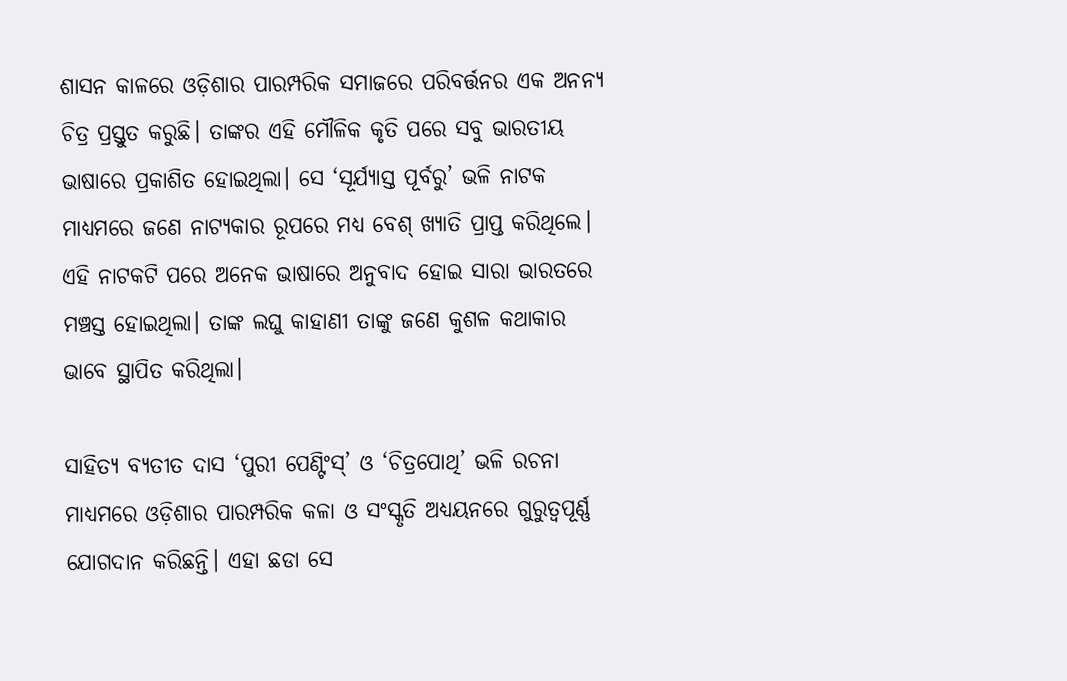ଶାସନ କାଳରେ ଓଡ଼ିଶାର ପାରମ୍ପରିକ ସମାଜରେ ପରିବର୍ତ୍ତନର ଏକ ଅନନ୍ୟ ଚିତ୍ର ପ୍ରସ୍ତୁତ କରୁଛି। ତାଙ୍କର ଏହି ମୌଳିକ କୃତି ପରେ ସବୁ ଭାରତୀୟ ଭାଷାରେ ପ୍ରକାଶିତ ହୋଇଥିଲା। ସେ ‘ସୂର୍ଯ୍ୟାସ୍ତ ପୂର୍ବରୁ’ ଭଳି ନାଟକ ମାଧ୍ୟମରେ ଜଣେ ନାଟ୍ୟକାର ରୂପରେ ମଧ୍ୟ ବେଶ୍ ଖ୍ୟାତି ପ୍ରାପ୍ତ କରିଥିଲେ। ଏହି ନାଟକଟି ପରେ ଅନେକ ଭାଷାରେ ଅନୁବାଦ ହୋଇ ସାରା ଭାରତରେ ମଞ୍ଚସ୍ତ ହୋଇଥିଲା। ତାଙ୍କ ଲଘୁ କାହାଣୀ ତାଙ୍କୁ ଜଣେ କୁଶଳ କଥାକାର ଭାବେ ସ୍ଥାପିତ କରିଥିଲା।

ସାହିତ୍ୟ ବ୍ୟତୀତ ଦାସ ‘ପୁରୀ ପେଣ୍ଟିଂସ୍’ ଓ ‘ଚିତ୍ରପୋଥି’ ଭଳି ରଚନା ମାଧ୍ୟମରେ ଓଡ଼ିଶାର ପାରମ୍ପରିକ କଳା ଓ ସଂସ୍କୃତି ଅଧ୍ୟୟନରେ ଗୁରୁତ୍ୱପୂର୍ଣ୍ଣ ଯୋଗଦାନ କରିଛନ୍ତି। ଏହା ଛଡା ସେ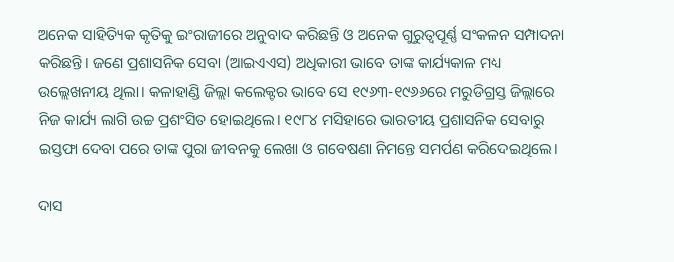ଅନେକ ସାହିତ୍ୟିକ କୃତିକୁ ଇଂରାଜୀରେ ଅନୁବାଦ କରିଛନ୍ତି ଓ ଅନେକ ଗୁରୁତ୍ୱପୂର୍ଣ୍ଣ ସଂକଳନ ସମ୍ପାଦନା କରିଛନ୍ତି। ଜଣେ ପ୍ରଶାସନିକ ସେବା (ଆଇଏଏସ) ଅଧିକାରୀ ଭାବେ ତାଙ୍କ କାର୍ଯ୍ୟକାଳ ମଧ୍ୟ ଉଲ୍ଲେଖନୀୟ ଥିଲା। କଳାହାଣ୍ଡି ଜିଲ୍ଲା କଲେକ୍ଟର ଭାବେ ସେ ୧୯୬୩-୧୯୬୬ରେ ମରୁଡିଗ୍ରସ୍ତ ଜିଲ୍ଲାରେ ନିଜ କାର୍ଯ୍ୟ ଲାଗି ଉଚ୍ଚ ପ୍ରଶଂସିତ ହୋଇଥିଲେ। ୧୯୮୪ ମସିହାରେ ଭାରତୀୟ ପ୍ରଶାସନିକ ସେବାରୁ ଇସ୍ତଫା ଦେବା ପରେ ତାଙ୍କ ପୁରା ଜୀବନକୁ ଲେଖା ଓ ଗବେଷଣା ନିମନ୍ତେ ସମର୍ପଣ କରିଦେଇଥିଲେ।

ଦାସ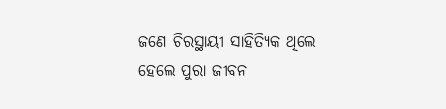ଜଣେ ଚିରସ୍ଥାୟୀ ସାହିତ୍ୟିକ ଥିଲେ ହେଲେ ପୁରା ଜୀବନ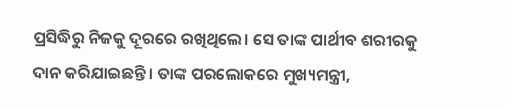ପ୍ରସିଦ୍ଧିରୁ ନିଜକୁ ଦୂରରେ ରଖିଥିଲେ। ସେ ତାଙ୍କ ପାର୍ଥୀବ ଶରୀରକୁ ଦାନ କରିଯାଇଛନ୍ତି। ତାଙ୍କ ପରଲୋକରେ ମୁଖ୍ୟମନ୍ତ୍ରୀ,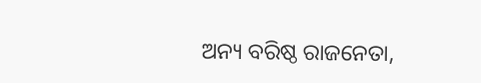ଅନ୍ୟ ବରିଷ୍ଠ ରାଜନେତା,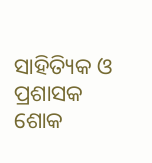ସାହିତ୍ୟିକ ଓ ପ୍ରଶାସକ ଶୋକ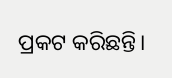ପ୍ରକଟ କରିଛନ୍ତି।